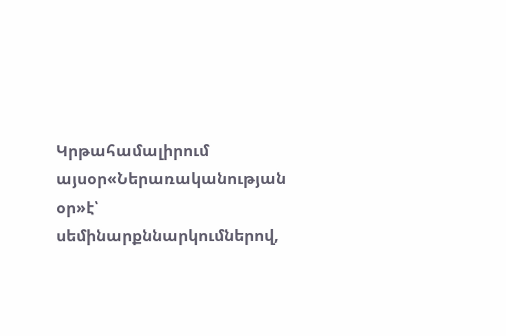Կրթահամալիրում այսօր«Ներառականության օր»է՝ սեմինարքննարկումներով,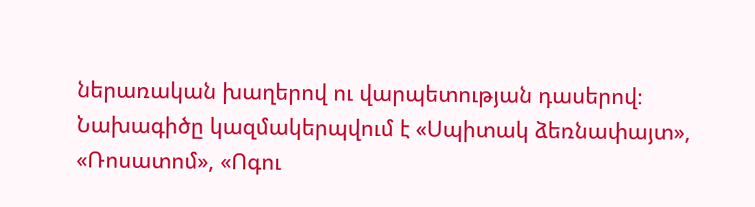ներառական խաղերով ու վարպետության դասերով։ Նախագիծը կազմակերպվում է «Սպիտակ ձեռնափայտ», «Ռոսատոմ», «Ոգու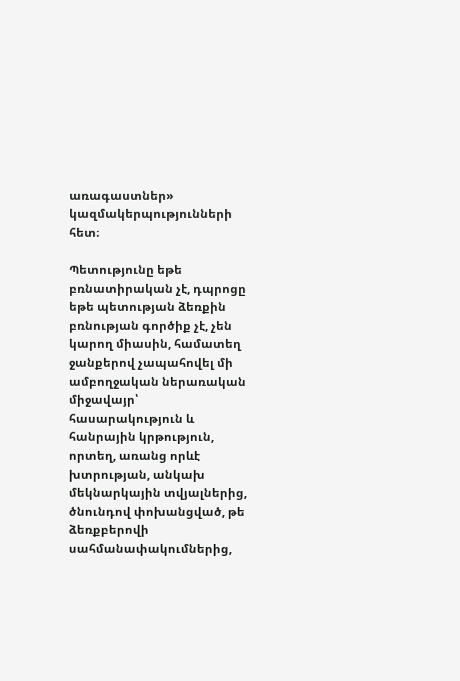առագաստներ» կազմակերպությունների հետ։

Պետությունը եթե բռնատիրական չէ, դպրոցը եթե պետության ձեռքին բռնության գործիք չէ, չեն կարող միասին, համատեղ ջանքերով չապահովել մի ամբողջական ներառական միջավայր՝ հասարակություն և հանրային կրթություն, որտեղ, առանց որևէ խտրության, անկախ մեկնարկային տվյալներից, ծնունդով փոխանցված, թե ձեռքբերովի սահմանափակումներից,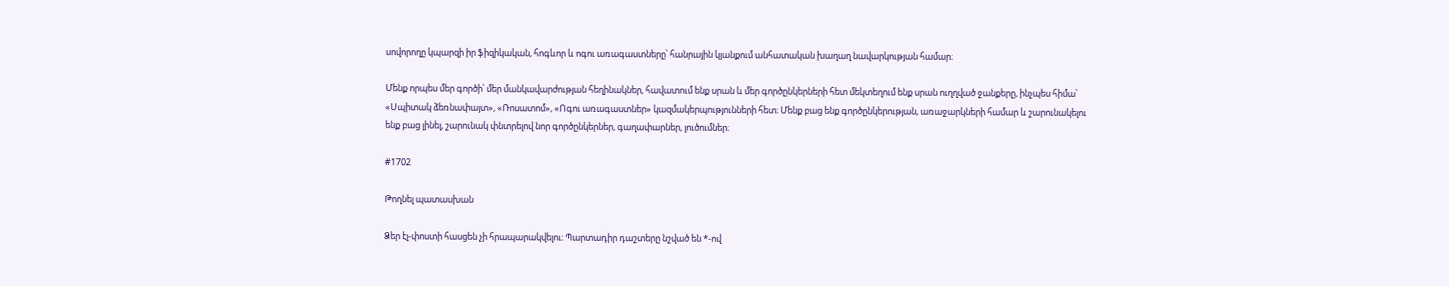սովորողը կպարզի իր ֆիզիկական, հոգևոր և ոգու առագաստները՝ հանրային կյանքում անհատական խաղաղ նավարկության համար։

Մենք որպես մեր գործի՝ մեր մանկավարժության հեղինակներ, հավատում ենք սրան և մեր գործընկերների հետ մեկտեղում ենք սրան ուղղված ջանքերը, ինչպես հիմա՝ «Սպիտակ ձեռնափայտ», «Ռոսատոմ», «Ոգու առագաստներ» կազմակերպությունների հետ։ Մենք բաց ենք գործընկերության, առաջարկների համար և շարունակելու ենք բաց լինել, շարունակ փնտրելով նոր գործընկերներ, գաղափարներ, լուծումներ։

#1702

Թողնել պատասխան

Ձեր էլ-փոստի հասցեն չի հրապարակվելու։ Պարտադիր դաշտերը նշված են *-ով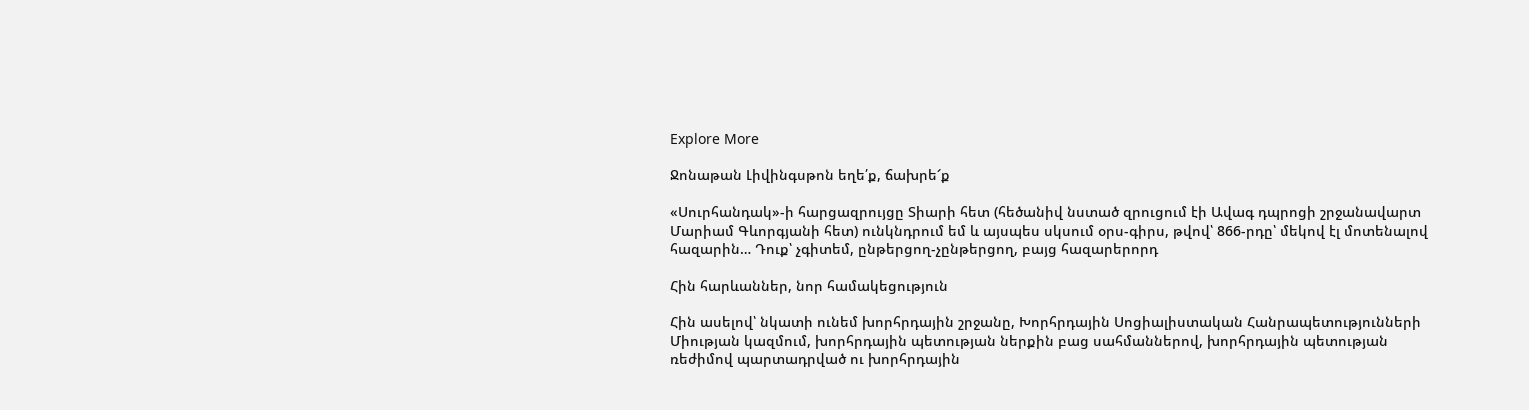Explore More

Ջոնաթան Լիվինգսթոն եղե՛ք, ճախրե՜ք

«Սուրհանդակ»-ի հարցազրույցը Տիարի հետ (հեծանիվ նստած զրուցում էի Ավագ դպրոցի շրջանավարտ Մարիամ Գևորգյանի հետ) ունկնդրում եմ և այսպես սկսում օրս-գիրս, թվով՝ 866-րդը՝ մեկով էլ մոտենալով հազարին… Դուք՝ չգիտեմ, ընթերցող-չընթերցող, բայց հազարերորդ

Հին հարևաններ, նոր համակեցություն

Հին ասելով՝ նկատի ունեմ խորհրդային շրջանը, Խորհրդային Սոցիալիստական Հանրապետությունների Միության կազմում, խորհրդային պետության ներքին բաց սահմաններով, խորհրդային պետության ռեժիմով պարտադրված ու խորհրդային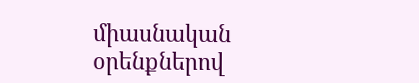միասնական օրենքներով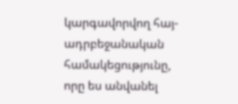կարգավորվող հայ-ադրբեջանական համակեցությունը, որը ես անվանել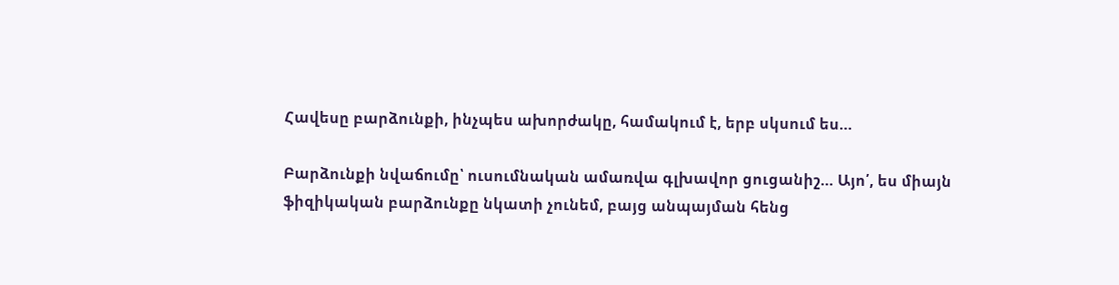Հավեսը բարձունքի, ինչպես ախորժակը, համակում է, երբ սկսում ես…

Բարձունքի նվաճումը՝ ուսումնական ամառվա գլխավոր ցուցանիշ… Այո՛, ես միայն ֆիզիկական բարձունքը նկատի չունեմ, բայց անպայման հենց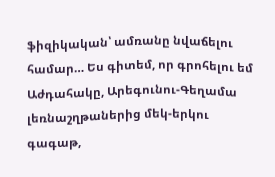ֆիզիկական՝ ամռանը նվաճելու համար… Ես գիտեմ, որ գրոհելու եմ Աժդահակը, Արեգունու-Գեղամա լեռնաշղթաներից մեկ-երկու գագաթ,